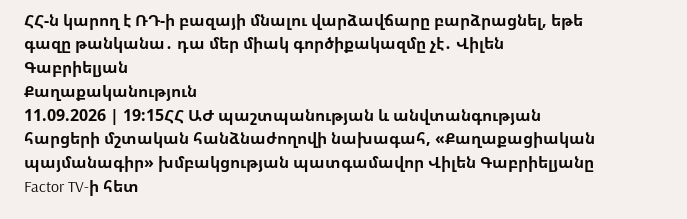ՀՀ-ն կարող է ՌԴ-ի բազայի մնալու վարձավճարը բարձրացնել, եթե գազը թանկանա․ դա մեր միակ գործիքակազմը չէ․ Վիլեն Գաբրիելյան
Քաղաքականություն
11.09.2026 | 19:15ՀՀ ԱԺ պաշտպանության և անվտանգության հարցերի մշտական հանձնաժողովի նախագահ, «Քաղաքացիական պայմանագիր» խմբակցության պատգամավոր Վիլեն Գաբրիելյանը Factor TV-ի հետ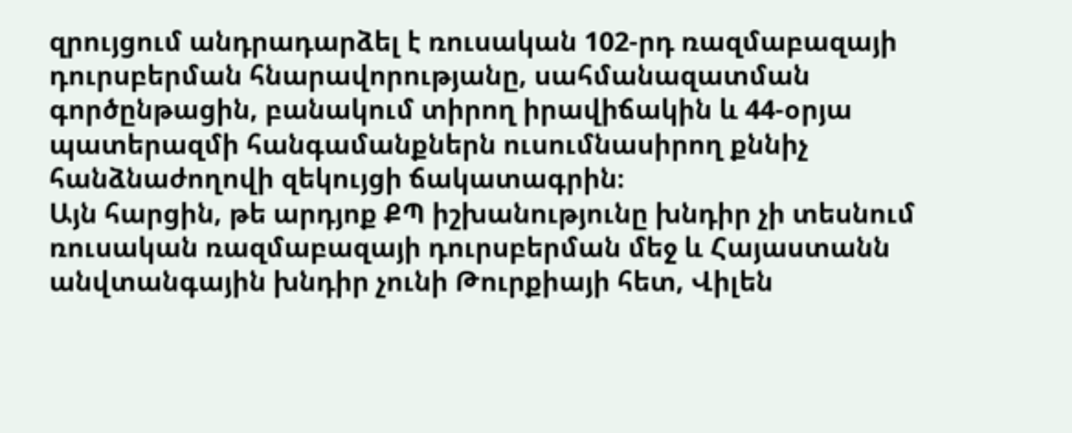զրույցում անդրադարձել է ռուսական 102-րդ ռազմաբազայի դուրսբերման հնարավորությանը, սահմանազատման գործընթացին, բանակում տիրող իրավիճակին և 44-օրյա պատերազմի հանգամանքներն ուսումնասիրող քննիչ հանձնաժողովի զեկույցի ճակատագրին։
Այն հարցին, թե արդյոք ՔՊ իշխանությունը խնդիր չի տեսնում ռուսական ռազմաբազայի դուրսբերման մեջ և Հայաստանն անվտանգային խնդիր չունի Թուրքիայի հետ, Վիլեն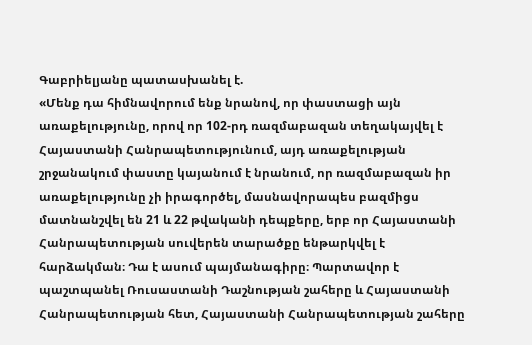Գաբրիելյանը պատասխանել է.
«Մենք դա հիմնավորում ենք նրանով, որ փաստացի այն առաքելությունը, որով որ 102-րդ ռազմաբազան տեղակայվել է Հայաստանի Հանրապետությունում, այդ առաքելության շրջանակում փաստը կայանում է նրանում, որ ռազմաբազան իր առաքելությունը չի իրագործել, մասնավորապես բազմիցս մատնանշվել են 21 և 22 թվականի դեպքերը, երբ որ Հայաստանի Հանրապետության սուվերեն տարածքը ենթարկվել է հարձակման։ Դա է ասում պայմանագիրը։ Պարտավոր է պաշտպանել Ռուսաստանի Դաշնության շահերը և Հայաստանի Հանրապետության հետ, Հայաստանի Հանրապետության շահերը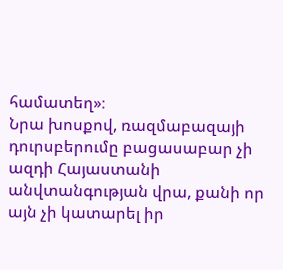համատեղ»։
Նրա խոսքով, ռազմաբազայի դուրսբերումը բացասաբար չի ազդի Հայաստանի անվտանգության վրա, քանի որ այն չի կատարել իր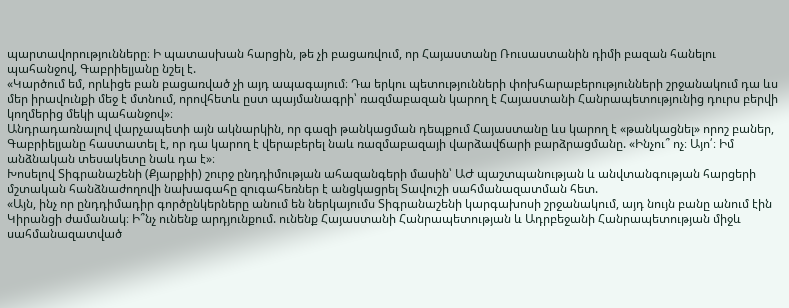պարտավորությունները։ Ի պատասխան հարցին, թե չի բացառվում, որ Հայաստանը Ռուսաստանին դիմի բազան հանելու պահանջով, Գաբրիելյանը նշել է.
«Կարծում եմ, որևիցե բան բացառված չի այդ ապագայում։ Դա երկու պետությունների փոխհարաբերությունների շրջանակում դա ևս մեր իրավունքի մեջ է մտնում, որովհետև ըստ պայմանագրի՝ ռազմաբազան կարող է Հայաստանի Հանրապետությունից դուրս բերվի կողմերից մեկի պահանջով»։
Անդրադառնալով վարչապետի այն ակնարկին, որ գազի թանկացման դեպքում Հայաստանը ևս կարող է «թանկացնել» որոշ բաներ, Գաբրիելյանը հաստատել է, որ դա կարող է վերաբերել նաև ռազմաբազայի վարձավճարի բարձրացմանը. «Ինչու՞ ոչ։ Այո՛։ Իմ անձնական տեսակետը նաև դա է»։
Խոսելով Տիգրանաշենի (Քյարքիի) շուրջ ընդդիմության ահազանգերի մասին՝ ԱԺ պաշտպանության և անվտանգության հարցերի մշտական հանձնաժողովի նախագահը զուգահեռներ է անցկացրել Տավուշի սահմանազատման հետ.
«Այն, ինչ որ ընդդիմադիր գործընկերները անում են ներկայումս Տիգրանաշենի կարգախոսի շրջանակում, այդ նույն բանը անում էին Կիրանցի ժամանակ։ Ի՞նչ ունենք արդյունքում. ունենք Հայաստանի Հանրապետության և Ադրբեջանի Հանրապետության միջև սահմանազատված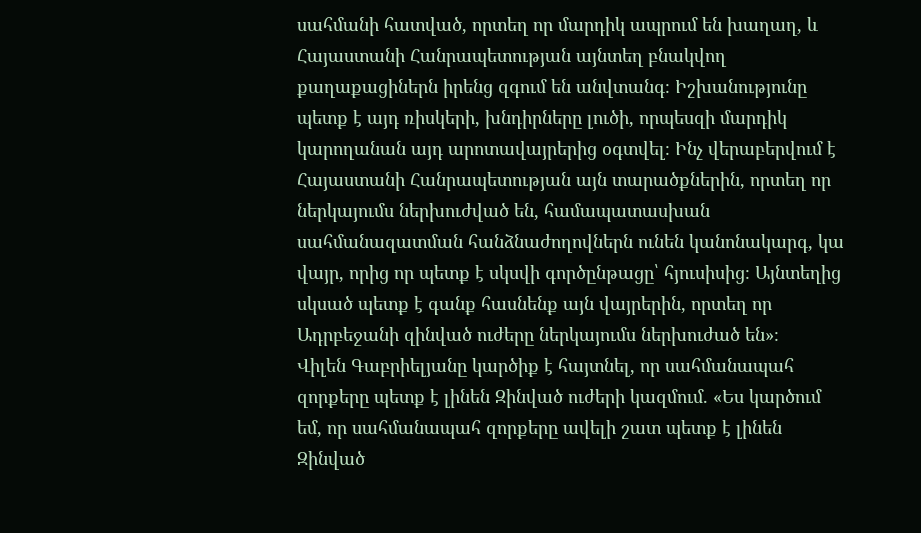սահմանի հատված, որտեղ որ մարդիկ ապրում են խաղաղ, և Հայաստանի Հանրապետության այնտեղ բնակվող քաղաքացիներն իրենց զգում են անվտանգ։ Իշխանությունը պետք է այդ ռիսկերի, խնդիրները լուծի, որպեսզի մարդիկ կարողանան այդ արոտավայրերից օգտվել։ Ինչ վերաբերվում է Հայաստանի Հանրապետության այն տարածքներին, որտեղ որ ներկայումս ներխուժված են, համապատասխան սահմանազատման հանձնաժողովներն ունեն կանոնակարգ, կա վայր, որից որ պետք է սկսվի գործընթացը՝ հյուսիսից։ Այնտեղից սկսած պետք է գանք հասնենք այն վայրերին, որտեղ որ Ադրբեջանի զինված ուժերը ներկայումս ներխուժած են»։
Վիլեն Գաբրիելյանը կարծիք է հայտնել, որ սահմանապահ զորքերը պետք է լինեն Զինված ուժերի կազմում. «Ես կարծում եմ, որ սահմանապահ զորքերը ավելի շատ պետք է լինեն Զինված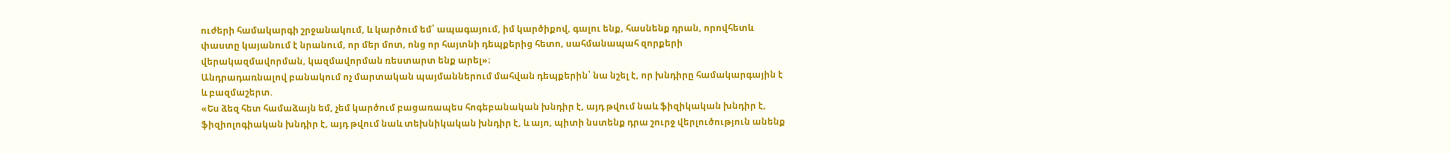ուժերի համակարգի շրջանակում, և կարծում եմ՝ ապագայում, իմ կարծիքով, գալու ենք, հասնենք դրան, որովհետև փաստը կայանում է նրանում, որ մեր մոտ, ոնց որ հայտնի դեպքերից հետո, սահմանապահ զորքերի վերակազմավորման, կազմավորման ռեստարտ ենք արել»։
Անդրադառնալով բանակում ոչ մարտական պայմաններում մահվան դեպքերին՝ նա նշել է, որ խնդիրը համակարգային է և բազմաշերտ.
«Ես ձեզ հետ համաձայն եմ, չեմ կարծում բացառապես հոգեբանական խնդիր է, այդ թվում նաև ֆիզիկական խնդիր է, ֆիզիոլոգիական խնդիր է, այդ թվում նաև տեխնիկական խնդիր է, և այո, պիտի նստենք դրա շուրջ վերլուծություն անենք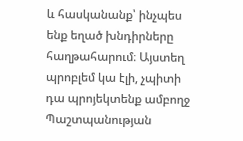և հասկանանք՝ ինչպես ենք եղած խնդիրները հաղթահարում։ Այստեղ պրոբլեմ կա էլի, չպիտի դա պրոյեկտենք ամբողջ Պաշտպանության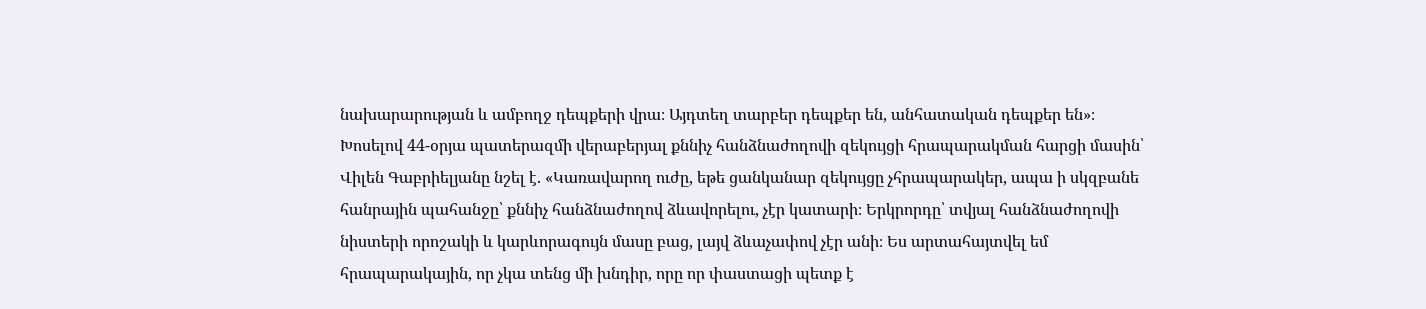նախարարության և ամբողջ դեպքերի վրա։ Այդտեղ տարբեր դեպքեր են, անհատական դեպքեր են»։
Խոսելով 44-օրյա պատերազմի վերաբերյալ քննիչ հանձնաժողովի զեկույցի հրապարակման հարցի մասին՝ Վիլեն Գաբրիելյանը նշել է. «Կառավարող ուժը, եթե ցանկանար զեկույցը չհրապարակեր, ապա ի սկզբանե հանրային պահանջը՝ քննիչ հանձնաժողով ձևավորելու, չէր կատարի։ Երկրորդը՝ տվյալ հանձնաժողովի նիստերի որոշակի և կարևորագույն մասը բաց, լայվ ձևաչափով չէր անի։ Ես արտահայտվել եմ հրապարակային, որ չկա տենց մի խնդիր, որը որ փաստացի պետք է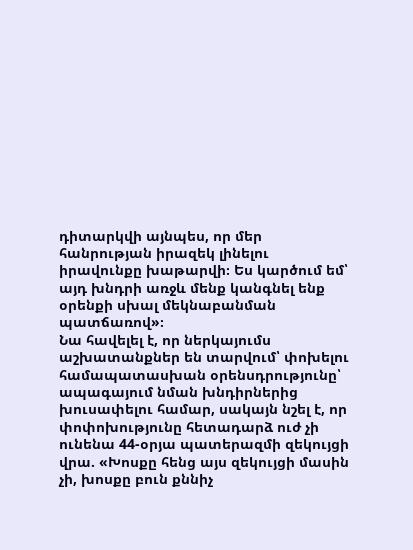դիտարկվի այնպես, որ մեր հանրության իրազեկ լինելու իրավունքը խաթարվի։ Ես կարծում եմ՝ այդ խնդրի առջև մենք կանգնել ենք օրենքի սխալ մեկնաբանման պատճառով»։
Նա հավելել է, որ ներկայումս աշխատանքներ են տարվում՝ փոխելու համապատասխան օրենսդրությունը՝ ապագայում նման խնդիրներից խուսափելու համար, սակայն նշել է, որ փոփոխությունը հետադարձ ուժ չի ունենա 44-օրյա պատերազմի զեկույցի վրա. «Խոսքը հենց այս զեկույցի մասին չի, խոսքը բուն քննիչ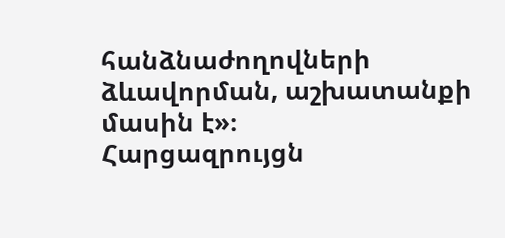հանձնաժողովների ձևավորման, աշխատանքի մասին է»։
Հարցազրույցն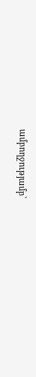ամբողջությամբ՝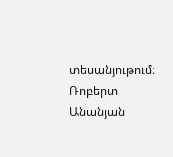տեսանյութում։
Ռոբերտ Անանյան